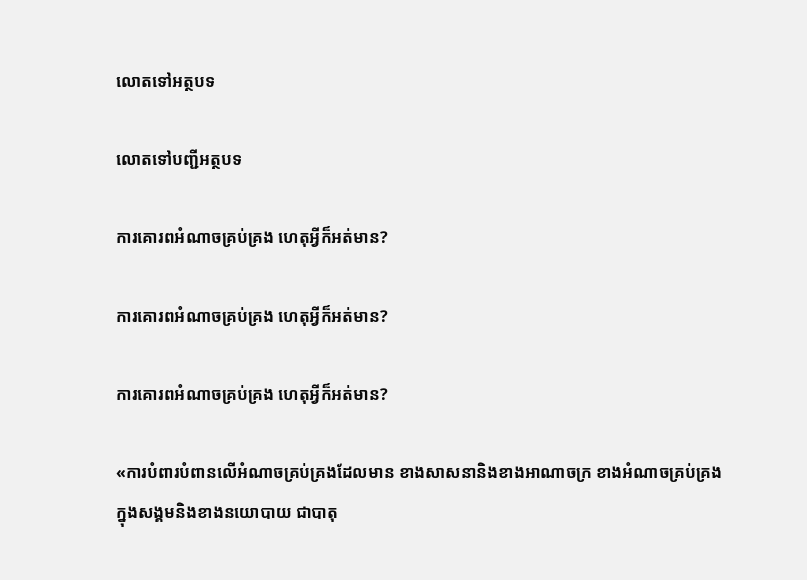លោតទៅអត្ថបទ

លោតទៅបញ្ជីអត្ថបទ

ការគោរពអំណាចគ្រប់គ្រង ហេតុអ្វីក៏អត់មាន?

ការគោរពអំណាចគ្រប់គ្រង ហេតុអ្វីក៏អត់មាន?

ការគោរពអំណាចគ្រប់គ្រង ហេតុអ្វីក៏អត់មាន?

«ការបំពារបំពានលើអំណាចគ្រប់គ្រងដែលមាន ខាងសាសនានិងខាងអាណាចក្រ ខាងអំណាចគ្រប់គ្រងក្នុងសង្គមនិងខាងនយោបាយ ជាបាតុ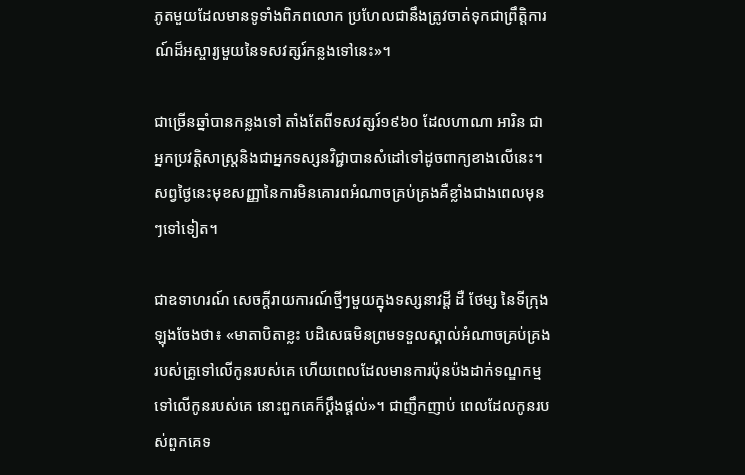ភូតមួយដែលមានទូទាំងពិភពលោក ប្រហែលជានឹងត្រូវចាត់ទុកជាព្រឹត្ដិការណ៍ដ៏អស្ចារ្យមួយនៃទសវត្សរ៍កន្លងទៅនេះ»។

ជាច្រើនឆ្នាំបានកន្លងទៅ តាំងតែពីទសវត្សរ៍១៩៦០ ដែលហាណា អារិន ជាអ្នកប្រវត្ដិសាស្ត្រនិងជាអ្នកទស្សនវិជ្ជាបានសំដៅទៅដូចពាក្យខាងលើនេះ។ សព្វថ្ងៃនេះមុខសញ្ញានៃការមិនគោរពអំណាចគ្រប់គ្រងគឺខ្លាំងជាងពេលមុនៗទៅទៀត។

ជាឧទាហរណ៍ សេចក្ដីរាយការណ៍ថ្មីៗមួយក្នុងទស្សនាវដ្ដី ដឺ ថែម្ស នៃទីក្រុងឡុងចែងថា៖ «មាតាបិតាខ្លះ បដិសេធមិនព្រមទទួលស្គាល់អំណាចគ្រប់គ្រងរបស់គ្រូទៅលើកូនរបស់គេ ហើយពេលដែលមានការប៉ុនប៉ងដាក់ទណ្ឌកម្មទៅលើកូនរបស់គេ នោះពួកគេក៏ប្ដឹងផ្ដល់»។ ជាញឹកញាប់ ពេលដែលកូនរបស់ពួកគេទ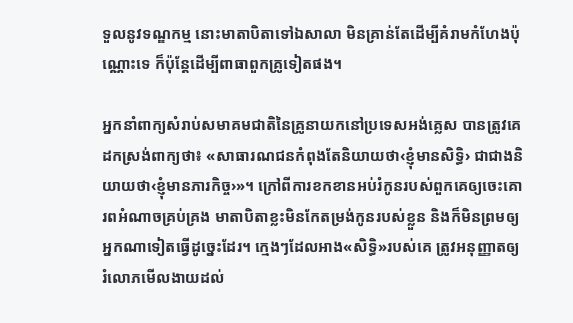ទួលនូវទណ្ឌកម្ម នោះមាតាបិតាទៅឯសាលា មិនគ្រាន់តែដើម្បីគំរាមកំហែងប៉ុណ្ណោះទេ ក៏ប៉ុន្តែដើម្បីពាធាពួកគ្រូទៀតផង។

អ្នកនាំពាក្យសំរាប់សមាគមជាតិនៃគ្រូនាយកនៅប្រទេសអង់គ្លេស បានត្រូវគេដកស្រង់ពាក្យថា៖ «សាធារណជនកំពុងតែនិយាយថា‹ខ្ញុំមានសិទ្ធិ› ជាជាងនិយាយថា‹ខ្ញុំមានភារកិច្ច›»។ ក្រៅពីការខកខានអប់រំកូនរបស់ពួកគេឲ្យចេះគោរពអំណាចគ្រប់គ្រង មាតាបិតាខ្លះមិនកែតម្រង់កូនរបស់ខ្លួន និងក៏មិនព្រមឲ្យអ្នកណាទៀតធ្វើដូច្នេះដែរ។ ក្មេងៗដែលអាង«សិទ្ធិ»របស់គេ ត្រូវអនុញ្ញាតឲ្យរំលោភមើលងាយដល់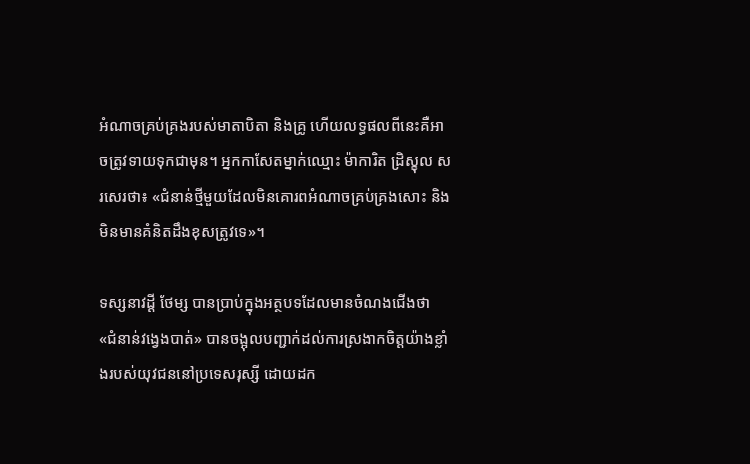អំណាចគ្រប់គ្រងរបស់មាតាបិតា និងគ្រូ ហើយលទ្ធផលពីនេះគឺអាចត្រូវទាយទុកជាមុន។ អ្នកកាសែតម្នាក់ឈ្មោះ ម៉ាការិត ដ្រិស្ខុល សរសេរថា៖ «ជំនាន់ថ្មីមួយដែលមិនគោរពអំណាចគ្រប់គ្រងសោះ និងមិនមានគំនិតដឹងខុសត្រូវទេ»។

ទស្សនាវដ្ដី ថែម្ស បានប្រាប់ក្នុងអត្ថបទដែលមានចំណងជើងថា «ជំនាន់វង្វេងបាត់» បានចង្អុលបញ្ជាក់ដល់ការស្រងាកចិត្តយ៉ាងខ្លាំងរបស់យុវជននៅប្រទេសរុស្សី ដោយដក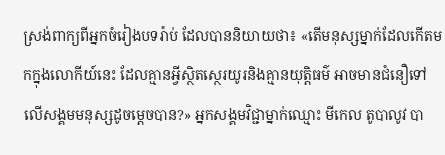ស្រង់ពាក្យពីអ្នកចំរៀងបទរ៉ាប់ ដែលបាននិយាយថា៖ «តើមនុស្សម្នាក់ដែលកើតមកក្នុងលោកីយ៍នេះ ដែលគ្មានអ្វីស្ថិតស្ថេរយូរនិងគ្មានយុត្ដិធម៌ អាចមានជំនឿទៅលើសង្គមមនុស្សដូចម្ដេចបាន?» អ្នកសង្គមវិជ្ជាម្នាក់ឈ្មោះ មីកេល តូបាលូវ បា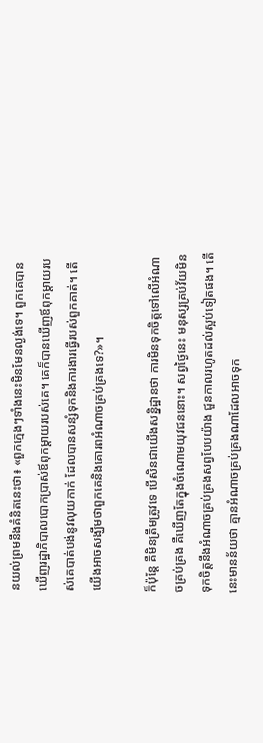នយល់ព្រមនឹងគំនិតនេះថា៖ «ពួកក្មេងៗទាំងនេះមិនមែនល្ងង់ទេ។ ពួកគេបានឃើញរដ្ឋាភិបាលបោកប្រាស់ឪពុកម្ដាយរបស់គេ។ គេក៏បានឃើញឪពុកម្ដាយរបស់គេបាត់បង់នូវលុយកាក់ ដែលបានសន្សំទុកនិងការងារធ្វើរបស់ពួកគាត់។ តើយើងអាចសង្ឃឹមថាពួកគេនិងគោរពអំណាចគ្រប់គ្រងទេ?»។

ក៏ប៉ុន្តែ គឺមិនត្រឹមត្រូវទេ បើសិនជាយើងសន្និដ្ឋានថា ការមិនទុកចិត្តទៅលើអំណាចគ្រប់គ្រង គឺឃើញតែក្នុងចំណោមយុវជននោះ។ សព្វថ្ងៃនេះ មនុស្សគ្រប់វ័យមិនទុកចិត្តនឹងអំណាចគ្រប់គ្រងសព្វបែបយ៉ាង ជួនកាលរហូតដល់ស្អប់ទៀតផង។ តើនេះមានន័យថា គ្មានអំណាចគ្រប់គ្រងណាដែលអាចទុក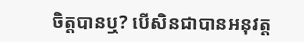ចិត្តបានឬ? បើសិនជាបានអនុវត្ត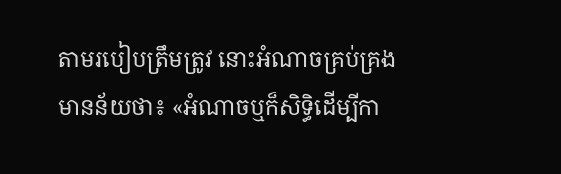តាមរបៀបត្រឹមត្រូវ នោះអំណាចគ្រប់គ្រងមានន័យថា៖ «អំណាចឬក៏សិទ្ធិដើម្បីកា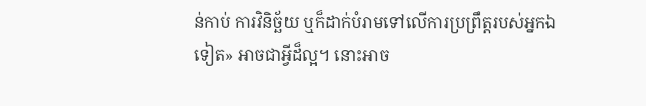ន់កាប់ ការវិនិច្ឆ័យ ឬក៏ដាក់បំរាមទៅលើការប្រព្រឹត្តរបស់អ្នកឯទៀត» អាចជាអ្វីដ៏ល្អ។ នោះអាច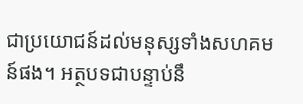ជាប្រយោជន៍ដល់មនុស្សទាំងសហគមន៍ផង។ អត្ថបទជាបន្ទាប់នឹ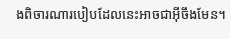ងពិចារណារបៀបដែលនេះអាចជាអ៊ីចឹងមែន។